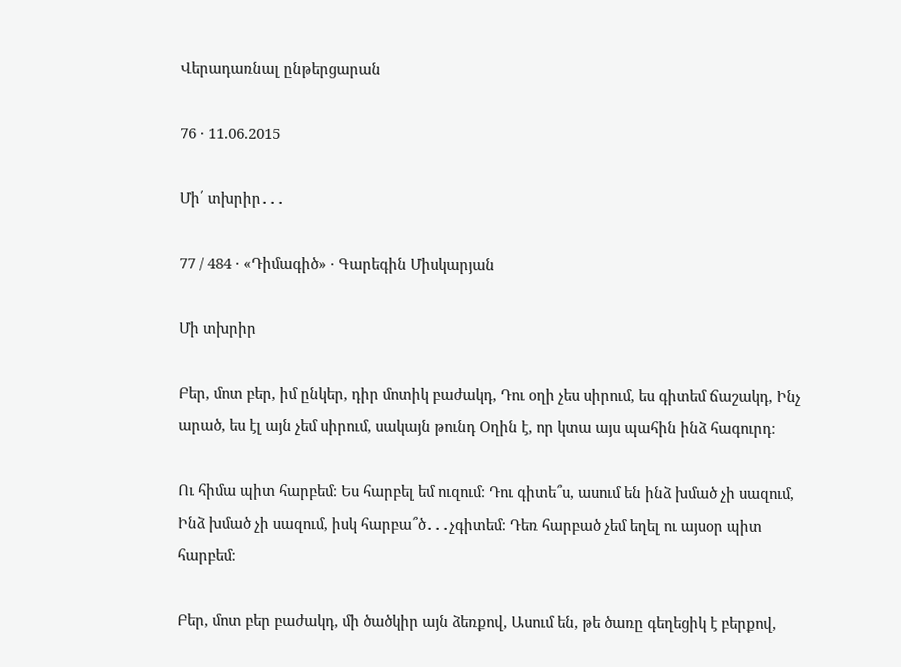Վերադառնալ ընթերցարան

76 · 11.06.2015

Մի՛ տխրիր․․․

77 / 484 · «Դիմագիծ» · Գարեգին Միսկարյան

Մի տխրիր

Բեր, մոտ բեր, իմ ընկեր, դիր մոտիկ բաժակդ, Դու օղի չես սիրում, ես գիտեմ ճաշակդ, Ինչ արած, ես էլ այն չեմ սիրում, սակայն թունդ Օղին է, որ կտա այս պահին ինձ հագուրդ։

Ու հիմա պիտ հարբեմ։ Ես հարբել եմ ուզում։ Դու գիտե՞ս, ասում են ինձ խմած չի սազում, Ինձ խմած չի սազում, իսկ հարբա՞ծ․․․չգիտեմ։ Դեռ հարբած չեմ եղել ու այսօր պիտ հարբեմ։

Բեր, մոտ բեր բաժակդ, մի ծածկիր այն ձեռքով, Ասում են, թե ծառը գեղեցիկ է բերքով,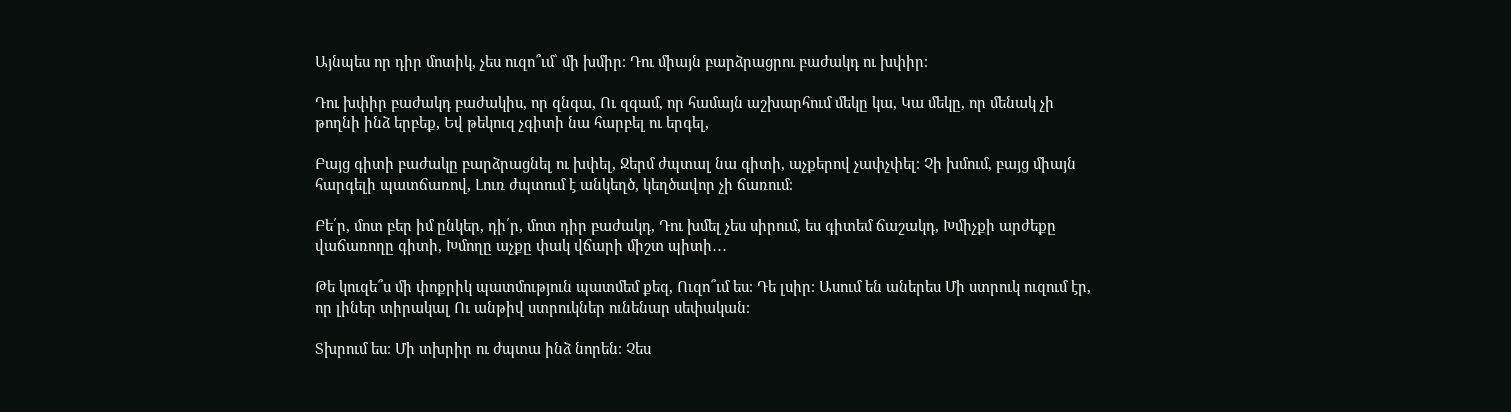Այնպես որ դիր մոտիկ, չես ուզո՞ւմ՝ մի խմիր։ Դու միայն բարձրացրու բաժակդ ու խփիր։

Դու խփիր բաժակդ բաժակիս, որ զնգա, Ու զգամ, որ համայն աշխարհում մեկը կա, Կա մեկը, որ մենակ չի թողնի ինձ երբեք, Եվ թեկուզ չգիտի նա հարբել ու երգել,

Բայց գիտի բաժակը բարձրացնել ու խփել, Ջերմ ժպտալ նա գիտի, աչքերով չափչփել։ Չի խմում, բայց միայն հարգելի պատճառով, Լուռ ժպտում է անկեղծ, կեղծավոր չի ճառում։

Բե՛ր, մոտ բեր իմ ընկեր, դի՛ր, մոտ դիր բաժակդ, Դու խմել չես սիրում, ես գիտեմ ճաշակդ, Խմիչքի արժեքը վաճառողը գիտի, Խմողը աչքը փակ վճարի միշտ պիտի․․․

Թե կուզե՞ս մի փոքրիկ պատմություն պատմեմ քեզ, Ուզո՞ւմ ես։ Դե լսիր։ Ասում են աներես Մի ստրուկ ուզում էր, որ լիներ տիրակալ Ու անթիվ ստրուկներ ունենար սեփական։

Տխրում ես։ Մի տխրիր ու ժպտա ինձ նորեն։ Չես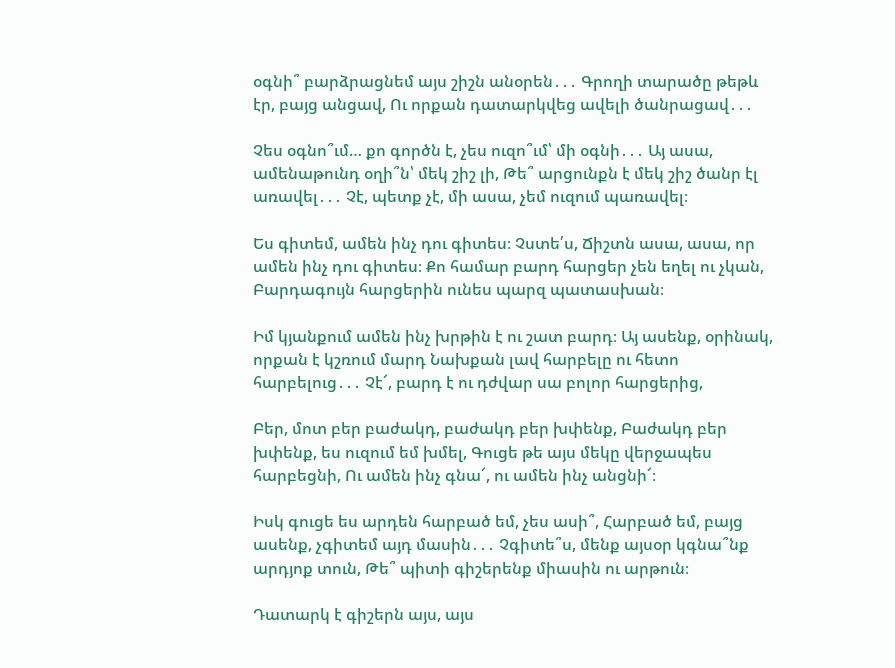օգնի՞ բարձրացնեմ այս շիշն անօրեն․․․ Գրողի տարածը թեթև էր, բայց անցավ, Ու որքան դատարկվեց ավելի ծանրացավ․․․

Չես օգնո՞ւմ… քո գործն է, չես ուզո՞ւմ՝ մի օգնի․․․ Այ ասա, ամենաթունդ օղի՞ն՝ մեկ շիշ լի, Թե՞ արցունքն է մեկ շիշ ծանր էլ առավել․․․ Չէ, պետք չէ, մի ասա, չեմ ուզում պառավել։

Ես գիտեմ, ամեն ինչ դու գիտես։ Չստե՛ս, Ճիշտն ասա, ասա, որ ամեն ինչ դու գիտես։ Քո համար բարդ հարցեր չեն եղել ու չկան, Բարդագույն հարցերին ունես պարզ պատասխան։

Իմ կյանքում ամեն ինչ խրթին է ու շատ բարդ։ Այ ասենք, օրինակ, որքան է կշռում մարդ Նախքան լավ հարբելը ու հետո հարբելուց․․․ Չէ՜, բարդ է ու դժվար սա բոլոր հարցերից,

Բեր, մոտ բեր բաժակդ, բաժակդ բեր խփենք, Բաժակդ բեր խփենք, ես ուզում եմ խմել, Գուցե թե այս մեկը վերջապես հարբեցնի, Ու ամեն ինչ գնա՜, ու ամեն ինչ անցնի՜։

Իսկ գուցե ես արդեն հարբած եմ, չես ասի՞, Հարբած եմ, բայց ասենք, չգիտեմ այդ մասին․․․ Չգիտե՞ս, մենք այսօր կգնա՞նք արդյոք տուն, Թե՞ պիտի գիշերենք միասին ու արթուն։

Դատարկ է գիշերն այս, այս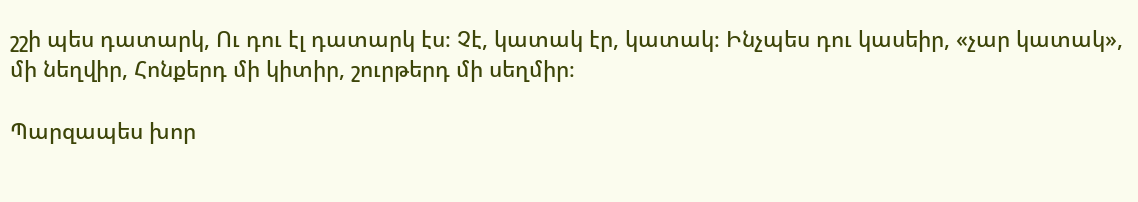շշի պես դատարկ, Ու դու էլ դատարկ էս։ Չէ, կատակ էր, կատակ։ Ինչպես դու կասեիր, «չար կատակ», մի նեղվիր, Հոնքերդ մի կիտիր, շուրթերդ մի սեղմիր։

Պարզապես խոր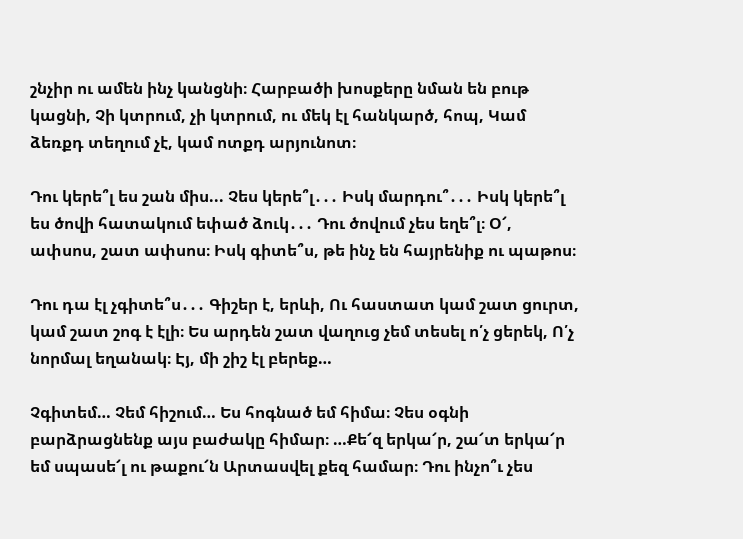շնչիր ու ամեն ինչ կանցնի։ Հարբածի խոսքերը նման են բութ կացնի, Չի կտրում, չի կտրում, ու մեկ էլ հանկարծ, հոպ, Կամ ձեռքդ տեղում չէ, կամ ոտքդ արյունոտ։

Դու կերե՞լ ես շան միս... Չես կերե՞լ․․․ Իսկ մարդու՞․․․ Իսկ կերե՞լ ես ծովի հատակում եփած ձուկ․․․ Դու ծովում չես եղե՞լ։ Օ՜, ափսոս, շատ ափսոս։ Իսկ գիտե՞ս, թե ինչ են հայրենիք ու պաթոս։

Դու դա էլ չգիտե՞ս․․․ Գիշեր է, երևի, Ու հաստատ կամ շատ ցուրտ, կամ շատ շոգ է էլի։ Ես արդեն շատ վաղուց չեմ տեսել ո՛չ ցերեկ, Ո՛չ նորմալ եղանակ։ Էյ, մի շիշ էլ բերեք…

Չգիտեմ… Չեմ հիշում… Ես հոգնած եմ հիմա։ Չես օգնի բարձրացնենք այս բաժակը հիմար։ …Քե՜զ երկա՜ր, շա՜տ երկա՜ր եմ սպասե՜լ ու թաքու՜ն Արտասվել քեզ համար։ Դու ինչո՞ւ չես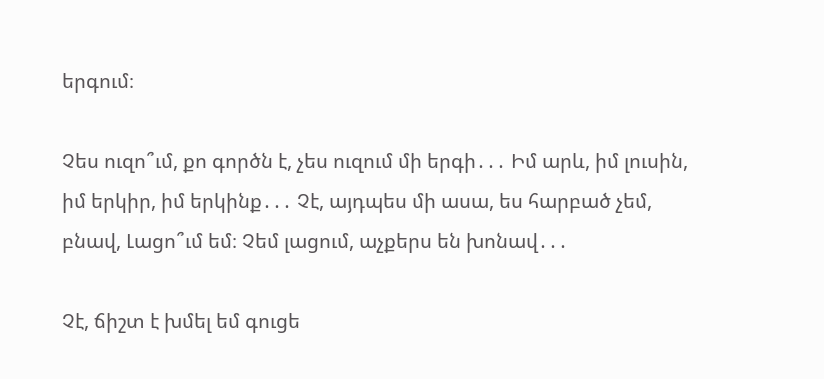երգում։

Չես ուզո՞ւմ, քո գործն է, չես ուզում մի երգի․․․ Իմ արև, իմ լուսին, իմ երկիր, իմ երկինք․․․ Չէ, այդպես մի ասա, ես հարբած չեմ, բնավ, Լացո՞ւմ եմ։ Չեմ լացում, աչքերս են խոնավ․․․

Չէ, ճիշտ է խմել եմ գուցե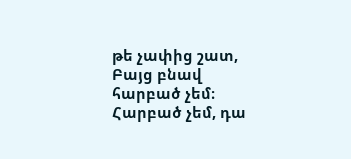թե չափից շատ, Բայց բնավ հարբած չեմ։ Հարբած չեմ, դա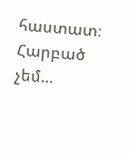հաստատ։ Հարբած չեմ…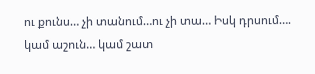ու քունս… չի տանում…ու չի տա… Իսկ դրսում…. կամ աշուն… կամ շատ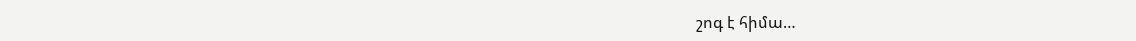շոգ է հիմա…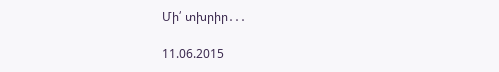Մի՛ տխրիր․․․

11.06.2015